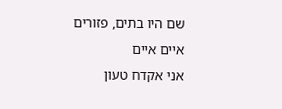שם היו בתים, פזורים איים איים
אני אקדח טעון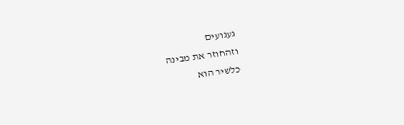געגועים
וזהחוזר את מבינה
כלשיר הוא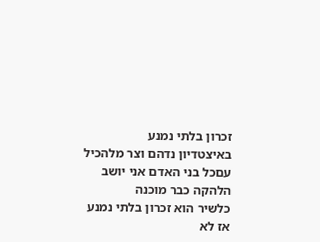זכרון בלתי נמנע
באיצטדיון נדהם וצר מלהכיל
עםכל בני האדם אני יושב
הלהקה כבר מוכנה
כלשיר הוא זכרון בלתי נמנע
אז לא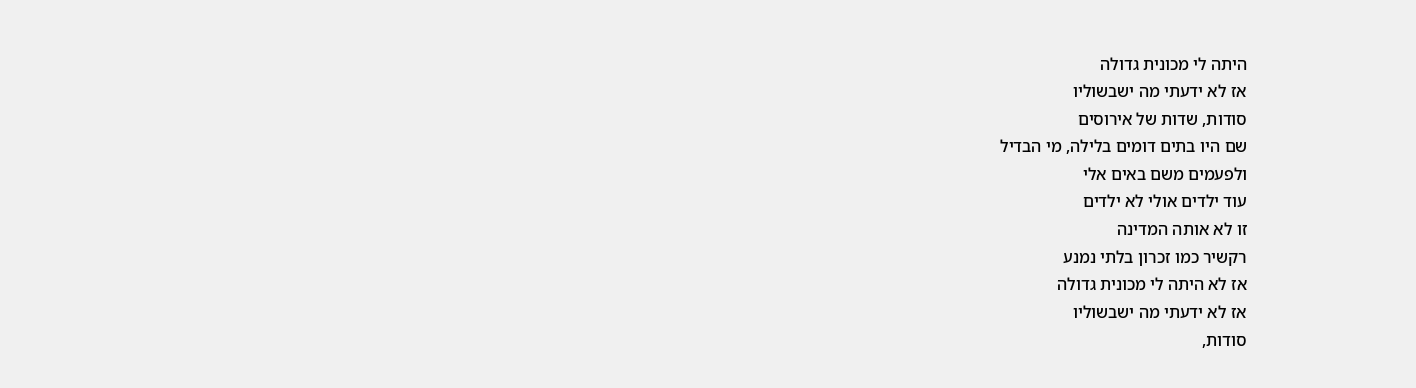היתה לי מכונית גדולה
אז לא ידעתי מה ישבשוליו
סודות, שדות של אירוסים
שם היו בתים דומים בלילה, מי הבדיל
ולפעמים משם באים אלי
עוד ילדים אולי לא ילדים
זו לא אותה המדינה
רקשיר כמו זכרון בלתי נמנע
אז לא היתה לי מכונית גדולה
אז לא ידעתי מה ישבשוליו
סודות,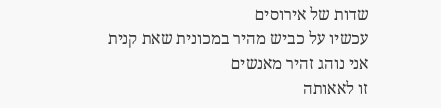שדות של אירוסים
עכשיו על כביש מהיר במכונית שאת קנית
אני נוהג זהיר מאנשים
זו לאאותה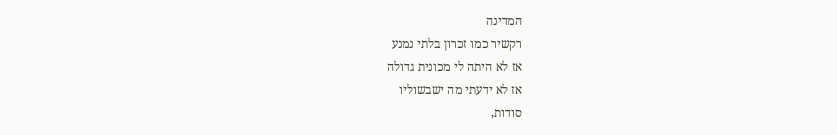המדינה
רקשיר כמו זכרון בלתי נמנע
אז לא היתה לי מכונית גדולה
אז לא ידעתי מה ישבשוליו
סודות,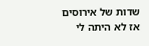שדות של אירוסים
אז לא היתה לי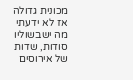מכונית גדולה
אז לא ידעתי מה ישבשוליו
סודות, שדות של אירוסים